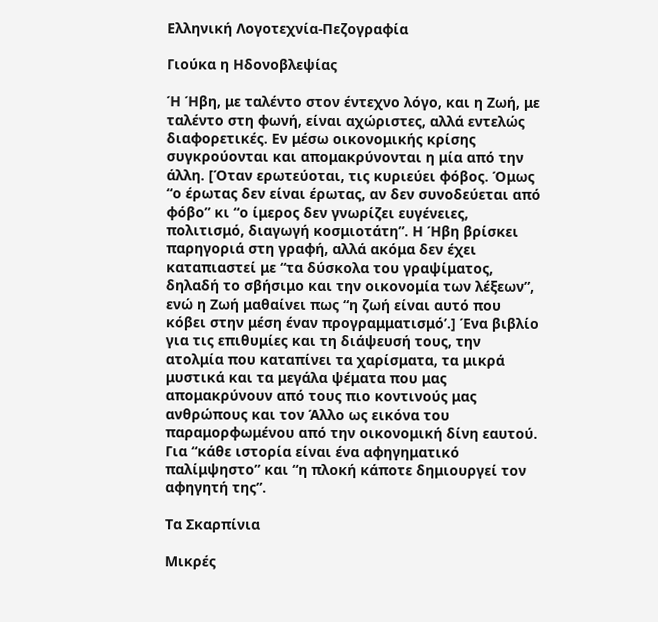Ελληνική Λογοτεχνία-Πεζογραφία

Γιούκα η Ηδονοβλεψίας

Ή Ήβη, με ταλέντο στον έντεχνο λόγο, και η Ζωή, με ταλέντο στη φωνή, είναι αχώριστες, αλλά εντελώς διαφορετικές. Εν μέσω οικονομικής κρίσης συγκρούονται και απομακρύνονται η μία από την άλλη. [Όταν ερωτεύοται, τις κυριεύει φόβος. Όμως “ο έρωτας δεν είναι έρωτας, αν δεν συνοδεύεται από φόβο” κι “ο ίμερος δεν γνωρίζει ευγένειες, πολιτισμό, διαγωγή κοσμιοτάτη”. Η Ήβη βρίσκει παρηγοριά στη γραφή, αλλά ακόμα δεν έχει καταπιαστεί με “τα δύσκολα του γραψίματος, δηλαδή το σβήσιμο και την οικονομία των λέξεων”, ενώ η Ζωή μαθαίνει πως “η ζωή είναι αυτό που κόβει στην μέση έναν προγραμματισμό’.] Ένα βιβλίο για τις επιθυμίες και τη διάψευσή τους, την ατολμία που καταπίνει τα χαρίσματα, τα μικρά μυστικά και τα μεγάλα ψέματα που μας απομακρύνουν από τους πιο κοντινούς μας ανθρώπους και τον Άλλο ως εικόνα του παραμορφωμένου από την οικονομική δίνη εαυτού. Για “κάθε ιστορία είναι ένα αφηγηματικό παλίμψηστο” και “η πλοκή κάποτε δημιουργεί τον αφηγητή της”.

Τα Σκαρπίνια

Μικρές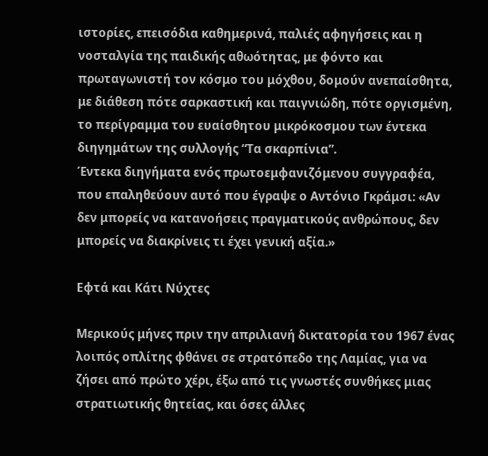ιστορίες, επεισόδια καθημερινά, παλιές αφηγήσεις και η νοσταλγία της παιδικής αθωότητας, με φόντο και πρωταγωνιστή τον κόσμο του μόχθου, δομούν ανεπαίσθητα, με διάθεση πότε σαρκαστική και παιγνιώδη, πότε οργισμένη, το περίγραμμα του ευαίσθητου μικρόκοσμου των έντεκα διηγημάτων της συλλογής “Τα σκαρπίνια”.
Έντεκα διηγήματα ενός πρωτοεμφανιζόμενου συγγραφέα, που επαληθεύουν αυτό που έγραψε ο Αντόνιο Γκράμσι: «Αν δεν μπορείς να κατανοήσεις πραγματικούς ανθρώπους, δεν μπορείς να διακρίνεις τι έχει γενική αξία.»

Εφτά και Κάτι Νύχτες

Μερικούς μήνες πριν την απριλιανή δικτατορία του 1967 ένας λοιπός οπλίτης φθάνει σε στρατόπεδο της Λαμίας, για να ζήσει από πρώτο χέρι, έξω από τις γνωστές συνθήκες μιας στρατιωτικής θητείας, και όσες άλλες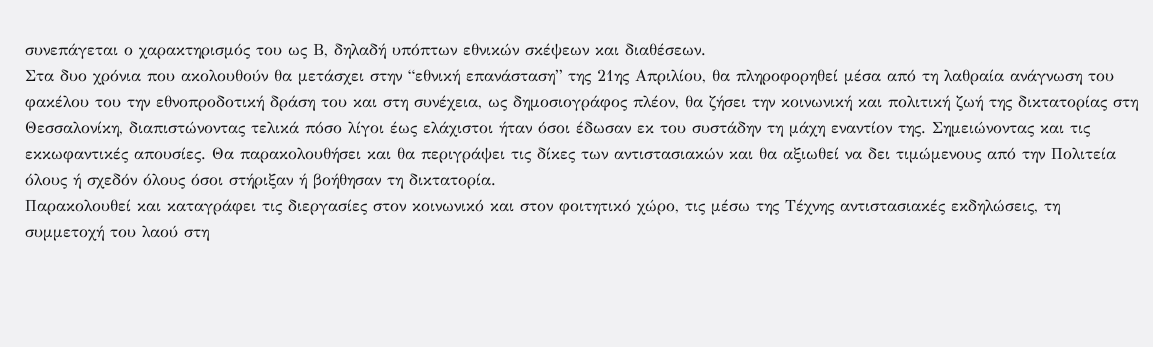συνεπάγεται ο χαρακτηρισμός του ως Β, δηλαδή υπόπτων εθνικών σκέψεων και διαθέσεων.
Στα δυο χρόνια που ακολουθούν θα μετάσχει στην “εθνική επανάσταση” της 21ης Απριλίου, θα πληροφορηθεί μέσα από τη λαθραία ανάγνωση του φακέλου του την εθνοπροδοτική δράση του και στη συνέχεια, ως δημοσιογράφος πλέον, θα ζήσει την κοινωνική και πολιτική ζωή της δικτατορίας στη Θεσσαλονίκη, διαπιστώνοντας τελικά πόσο λίγοι έως ελάχιστοι ήταν όσοι έδωσαν εκ του συστάδην τη μάχη εναντίον της. Σημειώνοντας και τις εκκωφαντικές απουσίες. Θα παρακολουθήσει και θα περιγράψει τις δίκες των αντιστασιακών και θα αξιωθεί να δει τιμώμενους από την Πολιτεία όλους ή σχεδόν όλους όσοι στήριξαν ή βοήθησαν τη δικτατορία.
Παρακολουθεί και καταγράφει τις διεργασίες στον κοινωνικό και στον φοιτητικό χώρο, τις μέσω της Τέχνης αντιστασιακές εκδηλώσεις, τη συμμετοχή του λαού στη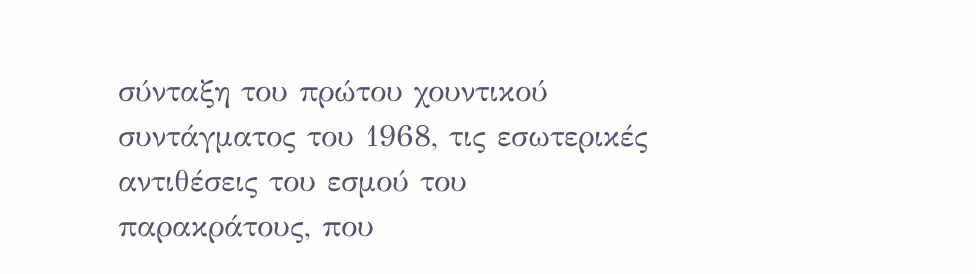σύνταξη του πρώτου χουντικού συντάγματος του 1968, τις εσωτερικές αντιθέσεις του εσμού του παρακράτους, που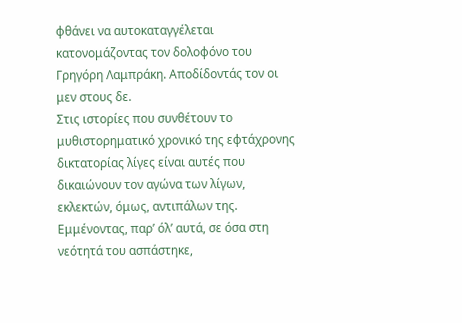φθάνει να αυτοκαταγγέλεται κατονομάζοντας τον δολοφόνο του Γρηγόρη Λαμπράκη. Αποδίδοντάς τον οι μεν στους δε.
Στις ιστορίες που συνθέτουν το μυθιστορηματικό χρονικό της εφτάχρονης δικτατορίας λίγες είναι αυτές που δικαιώνουν τον αγώνα των λίγων, εκλεκτών, όμως, αντιπάλων της. Εμμένοντας, παρ’ όλ’ αυτά, σε όσα στη νεότητά του ασπάστηκε,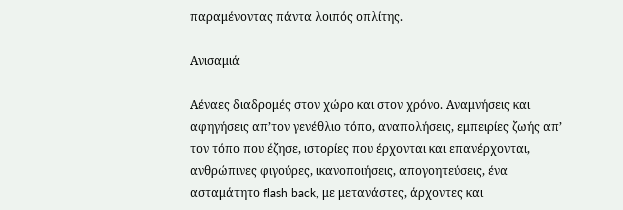παραμένοντας πάντα λοιπός οπλίτης.

Ανισαμιά

Αέναες διαδρομές στον χώρο και στον χρόνο. Αναμνήσεις και αφηγήσεις απ’τον γενέθλιο τόπο, αναπολήσεις, εμπειρίες ζωής απ’ τον τόπο που έζησε, ιστορίες που έρχονται και επανέρχονται, ανθρώπινες φιγούρες, ικανοποιήσεις, απογοητεύσεις, ένα ασταμάτητο flash back, με μετανάστες, άρχοντες και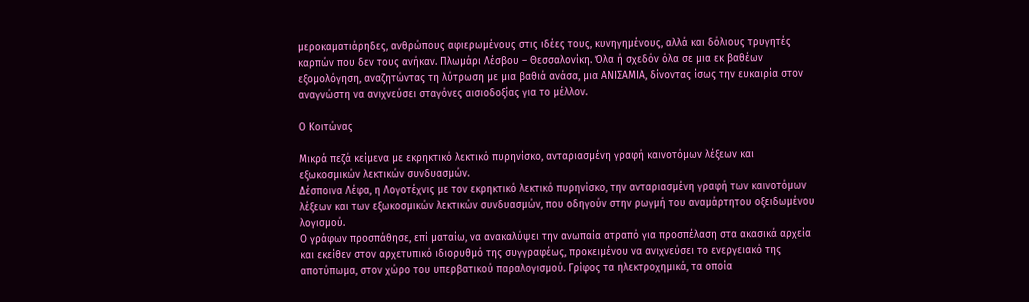μεροκαματιάρηδες, ανθρώπους αφιερωμένους στις ιδέες τους, κυνηγημένους, αλλά και δόλιους τρυγητές καρπών που δεν τους ανήκαν. Πλωμάρι Λέσβου – Θεσσαλονίκη. Όλα ή σχεδόν όλα σε μια εκ βαθέων εξομολόγηση, αναζητώντας τη λύτρωση με μια βαθιά ανάσα, μια ΑΝΙΣΑΜΙΑ, δίνοντας ίσως την ευκαιρία στον αναγνώστη να ανιχνεύσει σταγόνες αισιοδοξίας για το μέλλον.

Ο Κοιτώνας

Μικρά πεζά κείμενα με εκρηκτικό λεκτικό πυρηνίσκο, ανταριασμένη γραφή καινοτόμων λέξεων και εξωκοσμικών λεκτικών συνδυασμών.
Δέσποινα Λέφα, η Λογοτέχνις με τον εκρηκτικό λεκτικό πυρηνίσκο, την ανταριασμένη γραφή των καινοτόμων λέξεων και των εξωκοσμικών λεκτικών συνδυασμών, που οδηγούν στην ρωγμή του αναμάρτητου οξειδωμένου λογισμού.
Ο γράφων προσπάθησε, επί ματαίω, να ανακαλύψει την ανωπαία ατραπό για προσπέλαση στα ακασικά αρχεία και εκείθεν στον αρχετυπικό ιδιορυθμό της συγγραφέως, προκειμένου να ανιχνεύσει το ενεργειακό της αποτύπωμα, στον χώρο του υπερβατικού παραλογισμού. Γρίφος τα ηλεκτροχημικά, τα οποία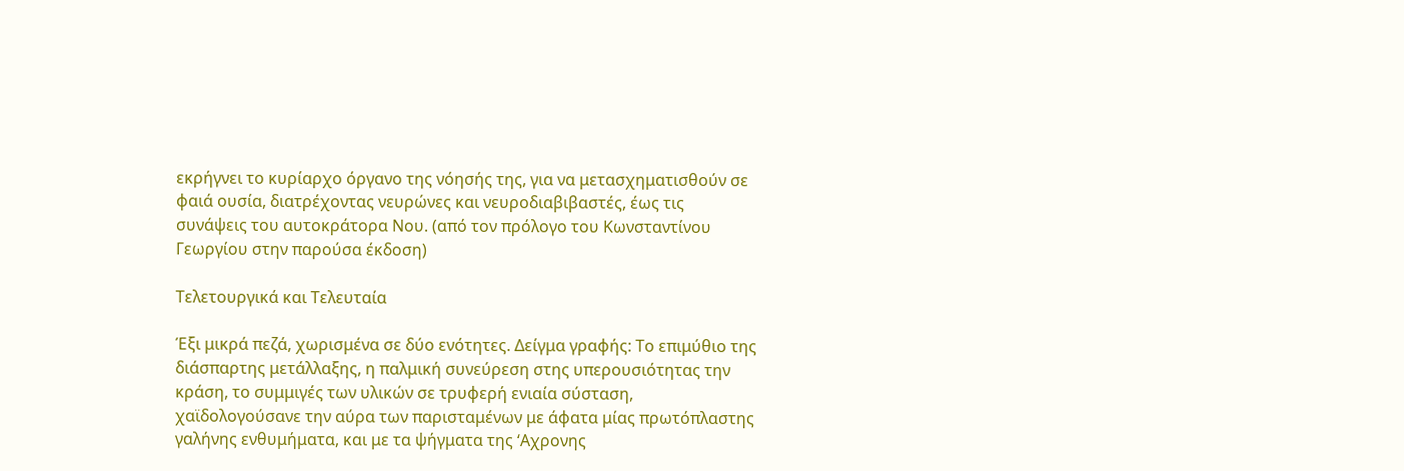εκρήγνει το κυρίαρχο όργανο της νόησής της, για να μετασχηματισθούν σε φαιά ουσία, διατρέχοντας νευρώνες και νευροδιαβιβαστές, έως τις συνάψεις του αυτοκράτορα Νου. (από τον πρόλογο του Κωνσταντίνου Γεωργίου στην παρούσα έκδοση)

Τελετουργικά και Τελευταία

Έξι μικρά πεζά, χωρισμένα σε δύο ενότητες. Δείγμα γραφής: Το επιμύθιο της διάσπαρτης μετάλλαξης, η παλμική συνεύρεση στης υπερουσιότητας την κράση, το συμμιγές των υλικών σε τρυφερή ενιαία σύσταση, χαϊδολογούσανε την αύρα των παρισταμένων με άφατα μίας πρωτόπλαστης γαλήνης ενθυμήματα, και με τα ψήγματα της ‘Αχρονης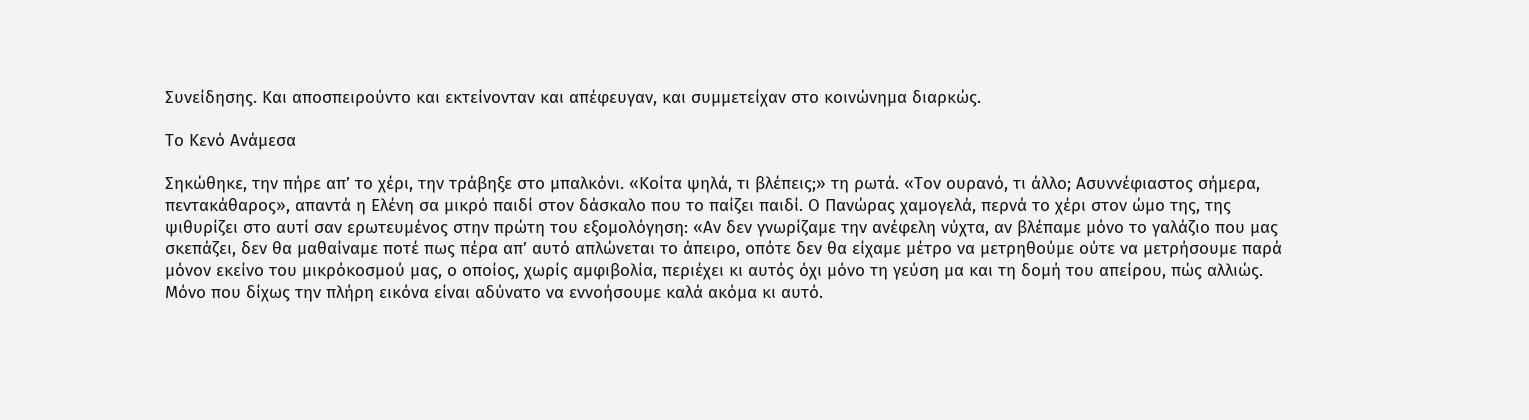Συνείδησης. Και αποσπειρούντο και εκτείνονταν και απέφευγαν, και συμμετείχαν στο κοινώνημα διαρκώς.

Το Κενό Ανάμεσα

Σηκώθηκε, την πήρε απ’ το χέρι, την τράβηξε στο μπαλκόνι. «Κοίτα ψηλά, τι βλέπεις;» τη ρωτά. «Τον ουρανό, τι άλλο; Ασυννέφιαστος σήμερα, πεντακάθαρος», απαντά η Ελένη σα μικρό παιδί στον δάσκαλο που το παίζει παιδί. Ο Πανώρας χαμογελά, περνά το χέρι στον ώμο της, της ψιθυρίζει στο αυτί σαν ερωτευμένος στην πρώτη του εξομολόγηση: «Αν δεν γνωρίζαμε την ανέφελη νύχτα, αν βλέπαμε μόνο το γαλάζιο που μας σκεπάζει, δεν θα μαθαίναμε ποτέ πως πέρα απ’ αυτό απλώνεται το άπειρο, οπότε δεν θα είχαμε μέτρο να μετρηθούμε ούτε να μετρήσουμε παρά μόνον εκείνο του μικρόκοσμού μας, ο οποίος, χωρίς αμφιβολία, περιέχει κι αυτός όχι μόνο τη γεύση μα και τη δομή του απείρου, πώς αλλιώς. Μόνο που δίχως την πλήρη εικόνα είναι αδύνατο να εννοήσουμε καλά ακόμα κι αυτό.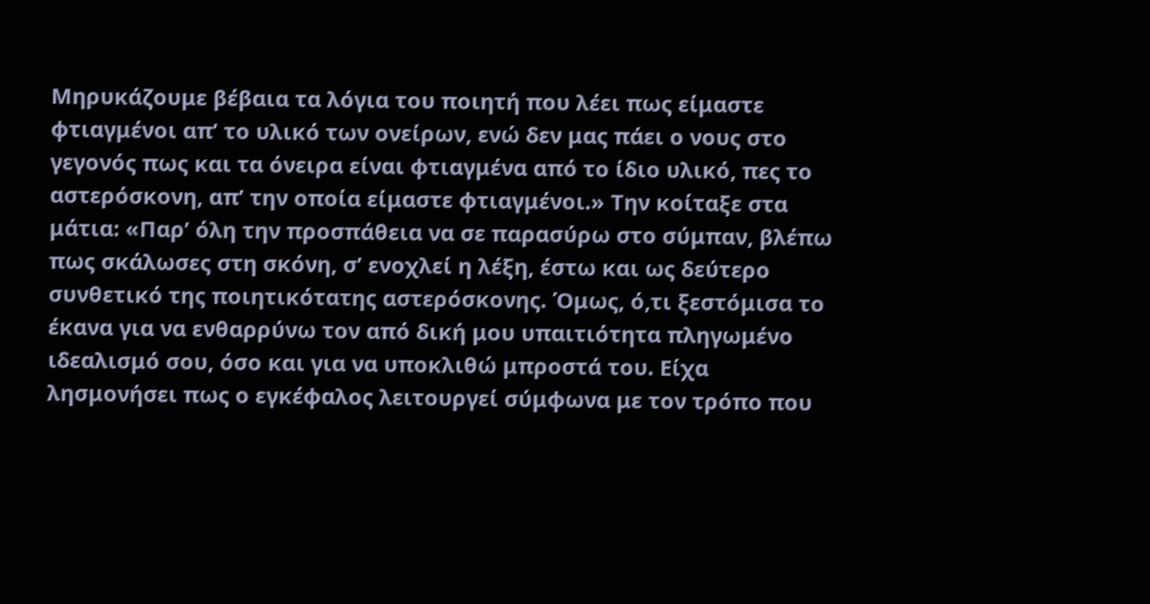Μηρυκάζουμε βέβαια τα λόγια του ποιητή που λέει πως είμαστε φτιαγμένοι απ’ το υλικό των ονείρων, ενώ δεν μας πάει ο νους στο γεγονός πως και τα όνειρα είναι φτιαγμένα από το ίδιο υλικό, πες το αστερόσκονη, απ’ την οποία είμαστε φτιαγμένοι.» Την κοίταξε στα μάτια: «Παρ’ όλη την προσπάθεια να σε παρασύρω στο σύμπαν, βλέπω πως σκάλωσες στη σκόνη, σ’ ενοχλεί η λέξη, έστω και ως δεύτερο συνθετικό της ποιητικότατης αστερόσκονης. Όμως, ό,τι ξεστόμισα το έκανα για να ενθαρρύνω τον από δική μου υπαιτιότητα πληγωμένο ιδεαλισμό σου, όσο και για να υποκλιθώ μπροστά του. Είχα λησμονήσει πως ο εγκέφαλος λειτουργεί σύμφωνα με τον τρόπο που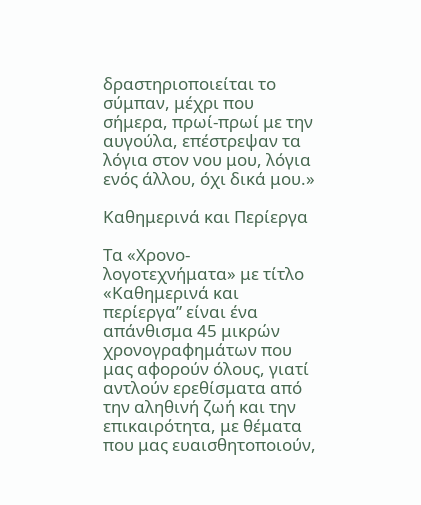δραστηριοποιείται το σύμπαν, μέχρι που σήμερα, πρωί-πρωί με την αυγούλα, επέστρεψαν τα λόγια στον νου μου, λόγια ενός άλλου, όχι δικά μου.»

Καθημερινά και Περίεργα

Tα «Χρονο-λογοτεχνήματα» με τίτλο «Καθημερινά και περίεργα” είναι ένα απάνθισμα 45 μικρών χρονογραφημάτων που μας αφορούν όλους, γιατί αντλούν ερεθίσματα από την αληθινή ζωή και την επικαιρότητα, με θέματα που μας ευαισθητοποιούν,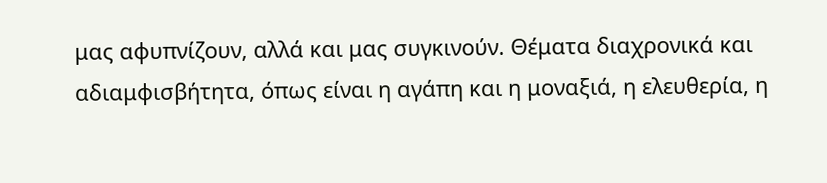μας αφυπνίζουν, αλλά και μας συγκινούν. Θέματα διαχρονικά και αδιαμφισβήτητα, όπως είναι η αγάπη και η μοναξιά, η ελευθερία, η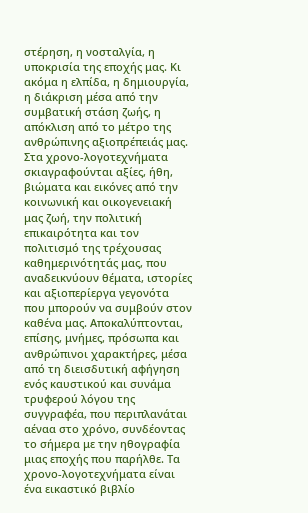στέρηση, η νοσταλγία, η υποκρισία της εποχής μας. Κι ακόμα η ελπίδα, η δημιουργία, η διάκριση μέσα από την συμβατική στάση ζωής, η απόκλιση από το μέτρο της ανθρώπινης αξιοπρέπειάς μας. Στα χρονο-λογοτεχνήματα σκιαγραφούνται αξίες, ήθη, βιώματα και εικόνες από την κοινωνική και οικογενειακή μας ζωή, την πολιτική επικαιρότητα και τον πολιτισμό της τρέχουσας καθημερινότητάς μας, που αναδεικνύουν θέματα, ιστορίες και αξιοπερίεργα γεγονότα που μπορούν να συμβούν στον καθένα μας. Αποκαλύπτονται, επίσης, μνήμες, πρόσωπα και ανθρώπινοι χαρακτήρες, μέσα από τη διεισδυτική αφήγηση ενός καυστικού και συνάμα τρυφερού λόγου της συγγραφέα, που περιπλανάται αέναα στο χρόνο, συνδέοντας το σήμερα με την ηθογραφία μιας εποχής που παρήλθε. Τα χρονο-λογοτεχνήματα είναι ένα εικαστικό βιβλίο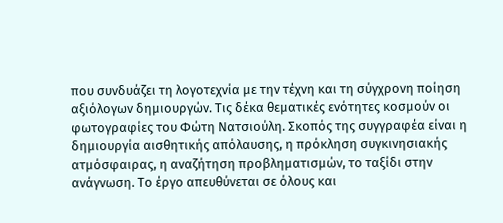που συνδυάζει τη λογοτεχνία με την τέχνη και τη σύγχρονη ποίηση αξιόλογων δημιουργών. Τις δέκα θεματικές ενότητες κοσμούν οι φωτογραφίες του Φώτη Νατσιούλη. Σκοπός της συγγραφέα είναι η δημιουργία αισθητικής απόλαυσης, η πρόκληση συγκινησιακής ατμόσφαιρας, η αναζήτηση προβληματισμών, το ταξίδι στην ανάγνωση. Το έργο απευθύνεται σε όλους και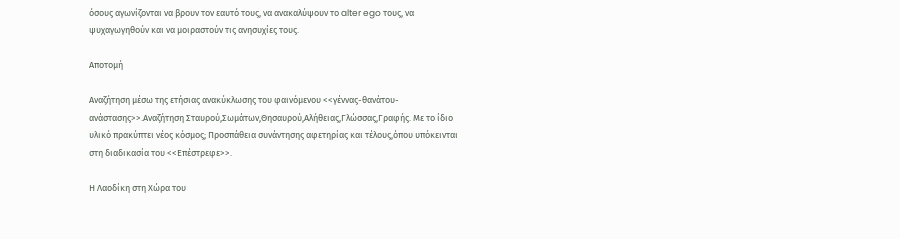όσους αγωνίζονται να βρουν τον εαυτό τους, να ανακαλύψουν το alter ego τους, να ψυχαγωγηθούν και να μοιραστούν τις ανησυχίες τους.

Αποτομή

Αναζήτηση μέσω της ετήσιας ανακύκλωσης του φαινόμενου <<γέννας-θανάτου-ανάστασης>>.Αναζήτηση Σταυρού,Σωμάτων,Θησαυρού,Αλήθειας,Γλώσσας,Γραφής. Με το ίδιο υλικό πρακύπτει νέος κόσμος; Προσπάθεια συνάντησης αφετηρίας και τέλους,όπου υπόκεινται στη διαδικασία του <<Επέστρεφε>>.

Η Λαοδίκη στη Χώρα του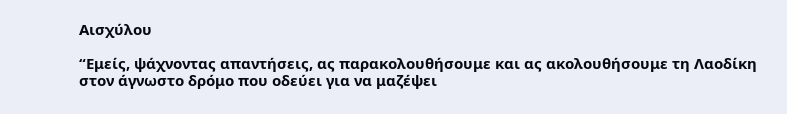Αισχύλου

“Εμείς, ψάχνοντας απαντήσεις, ας παρακολουθήσουμε και ας ακολουθήσουμε τη Λαοδίκη στον άγνωστο δρόμο που οδεύει για να μαζέψει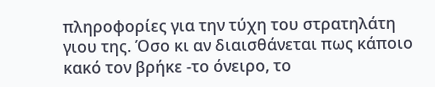πληροφορίες για την τύχη του στρατηλάτη γιου της. Όσο κι αν διαισθάνεται πως κάποιο κακό τον βρήκε -το όνειρο, το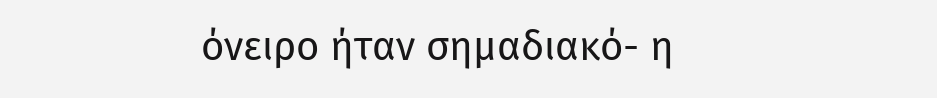όνειρο ήταν σημαδιακό- η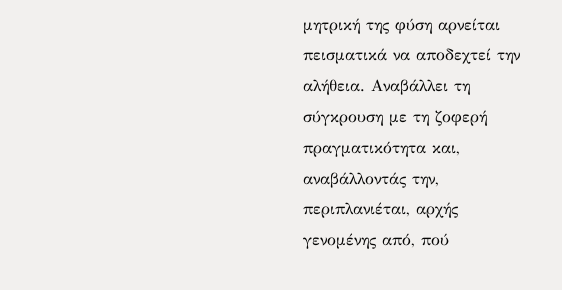μητρική της φύση αρνείται πεισματικά να αποδεχτεί την αλήθεια. Αναβάλλει τη σύγκρουση με τη ζοφερή πραγματικότητα και, αναβάλλοντάς την, περιπλανιέται, αρχής γενομένης από, πού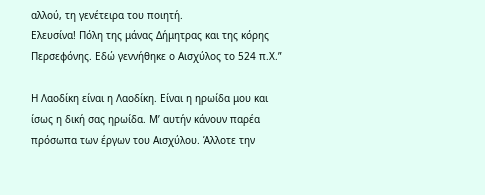αλλού, τη γενέτειρα του ποιητή.
Ελευσίνα! Πόλη της μάνας Δήμητρας και της κόρης Περσεφόνης. Εδώ γεννήθηκε ο Αισχύλος το 524 π.Χ.”

Η Λαοδίκη είναι η Λαοδίκη. Είναι η ηρωίδα μου και ίσως η δική σας ηρωίδα. Μ’ αυτήν κάνουν παρέα πρόσωπα των έργων του Αισχύλου. Άλλοτε την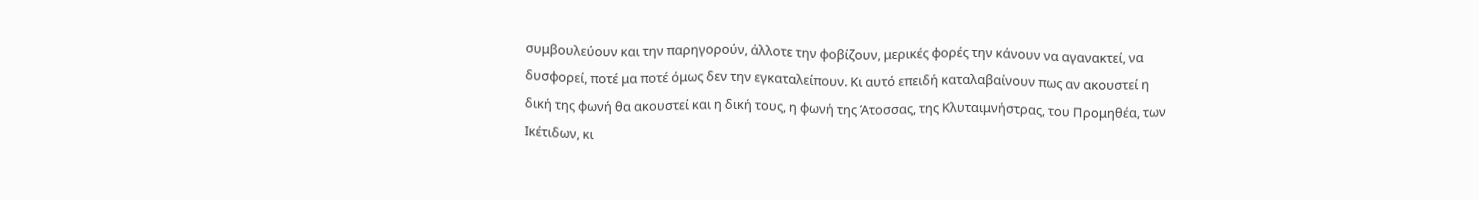συμβουλεύουν και την παρηγορούν, άλλοτε την φοβίζουν, μερικές φορές την κάνουν να αγανακτεί, να δυσφορεί, ποτέ μα ποτέ όμως δεν την εγκαταλείπουν. Κι αυτό επειδή καταλαβαίνουν πως αν ακουστεί η δική της φωνή θα ακουστεί και η δική τους, η φωνή της Άτοσσας, της Κλυταιμνήστρας, του Προμηθέα, των Ικέτιδων, κι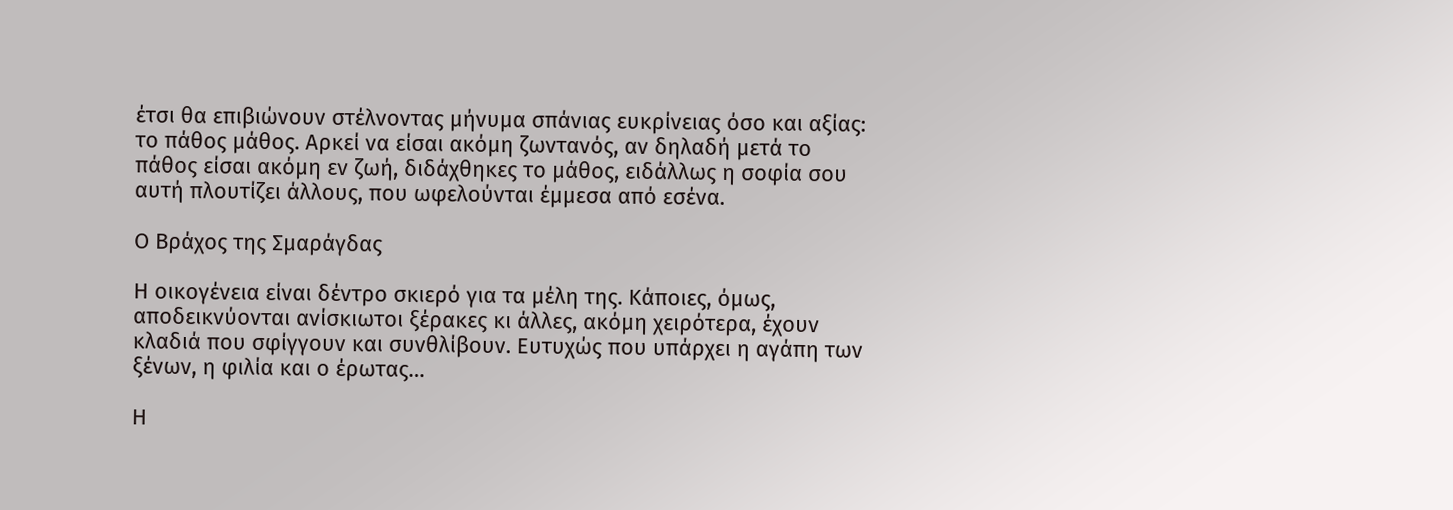έτσι θα επιβιώνουν στέλνοντας μήνυμα σπάνιας ευκρίνειας όσο και αξίας: το πάθος μάθος. Αρκεί να είσαι ακόμη ζωντανός, αν δηλαδή μετά το πάθος είσαι ακόμη εν ζωή, διδάχθηκες το μάθος, ειδάλλως η σοφία σου αυτή πλουτίζει άλλους, που ωφελούνται έμμεσα από εσένα.

Ο Βράχος της Σμαράγδας

Η οικογένεια είναι δέντρο σκιερό για τα μέλη της. Κάποιες, όμως, αποδεικνύονται ανίσκιωτοι ξέρακες κι άλλες, ακόμη χειρότερα, έχουν κλαδιά που σφίγγουν και συνθλίβουν. Ευτυχώς που υπάρχει η αγάπη των ξένων, η φιλία και ο έρωτας…

Η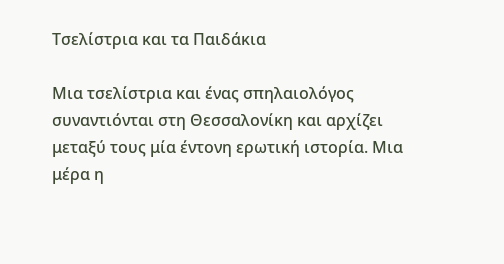Τσελίστρια και τα Παιδάκια

Μια τσελίστρια και ένας σπηλαιολόγος συναντιόνται στη Θεσσαλονίκη και αρχίζει μεταξύ τους μία έντονη ερωτική ιστορία. Μια μέρα η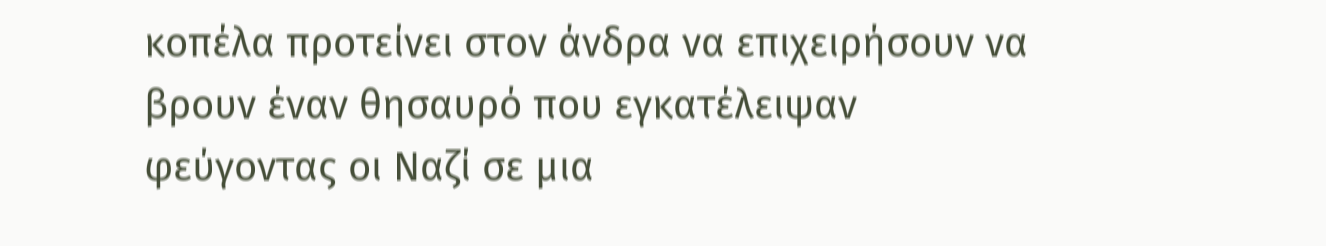κοπέλα προτείνει στον άνδρα να επιχειρήσουν να βρουν έναν θησαυρό που εγκατέλειψαν φεύγοντας οι Ναζί σε μια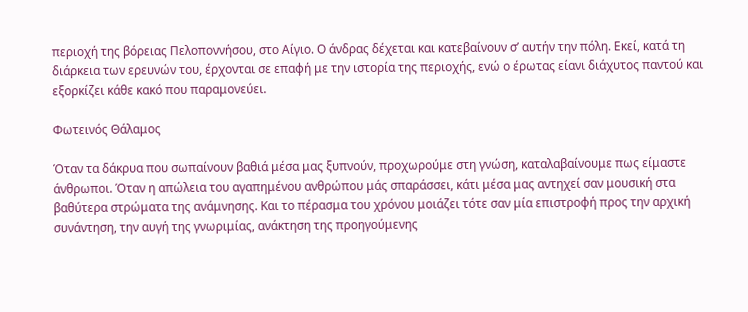περιοχή της βόρειας Πελοποννήσου, στο Αίγιο. Ο άνδρας δέχεται και κατεβαίνουν σ’ αυτήν την πόλη. Εκεί, κατά τη διάρκεια των ερευνών του, έρχονται σε επαφή με την ιστορία της περιοχής, ενώ ο έρωτας είανι διάχυτος παντού και εξορκίζει κάθε κακό που παραμονεύει.

Φωτεινός Θάλαμος

Όταν τα δάκρυα που σωπαίνουν βαθιά μέσα μας ξυπνούν, προχωρούμε στη γνώση, καταλαβαίνουμε πως είμαστε άνθρωποι. Όταν η απώλεια του αγαπημένου ανθρώπου μάς σπαράσσει, κάτι μέσα μας αντηχεί σαν μουσική στα βαθύτερα στρώματα της ανάμνησης. Και το πέρασμα του χρόνου μοιάζει τότε σαν μία επιστροφή προς την αρχική συνάντηση, την αυγή της γνωριμίας, ανάκτηση της προηγούμενης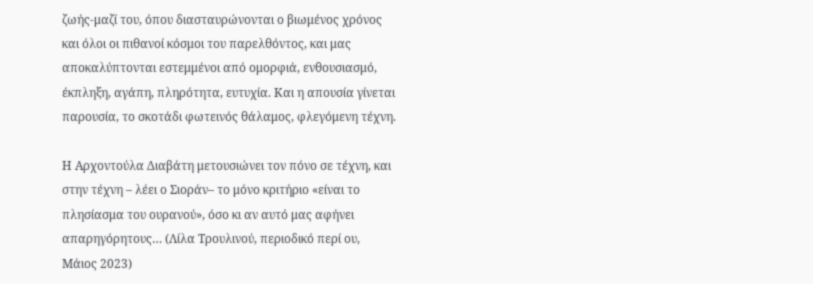ζωής-μαζί του, όπου διασταυρώνονται ο βιωμένος χρόνος και όλοι οι πιθανοί κόσμοι του παρελθόντος, και μας αποκαλύπτονται εστεμμένοι από ομορφιά, ενθουσιασμό, έκπληξη, αγάπη, πληρότητα, ευτυχία. Και η απουσία γίνεται παρουσία, το σκοτάδι φωτεινός θάλαμος, φλεγόμενη τέχνη.

Η Αρχοντούλα Διαβάτη μετουσιώνει τον πόνο σε τέχνη, και στην τέχνη – λέει ο Σιοράν– το μόνο κριτήριο «είναι το πλησίασμα του ουρανού», όσο κι αν αυτό μας αφήνει απαρηγόρητους… (Λίλα Τρουλινού, περιοδικό περί ου, Μάιος 2023)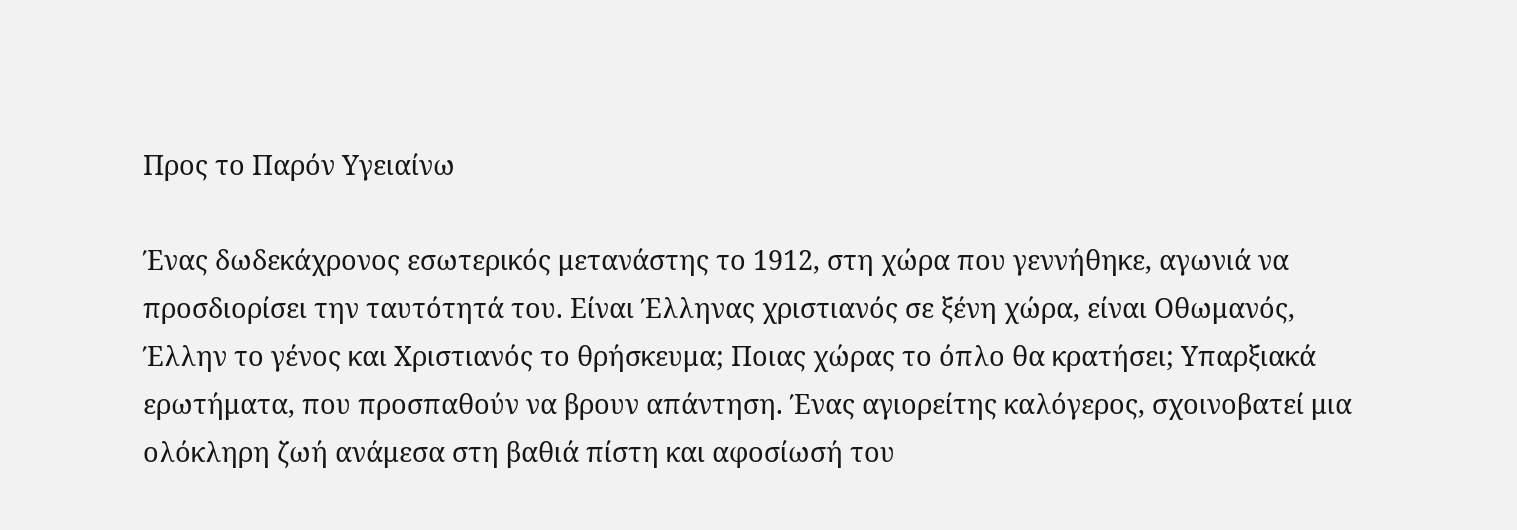Προς το Παρόν Υγειαίνω

Ένας δωδεκάχρονος εσωτερικός μετανάστης το 1912, στη χώρα που γεννήθηκε, αγωνιά να προσδιορίσει την ταυτότητά του. Είναι Έλληνας χριστιανός σε ξένη χώρα, είναι Οθωμανός, Έλλην το γένος και Χριστιανός το θρήσκευμα; Ποιας χώρας το όπλο θα κρατήσει; Υπαρξιακά ερωτήματα, που προσπαθούν να βρουν απάντηση. Ένας αγιορείτης καλόγερος, σχοινοβατεί μια ολόκληρη ζωή ανάμεσα στη βαθιά πίστη και αφοσίωσή του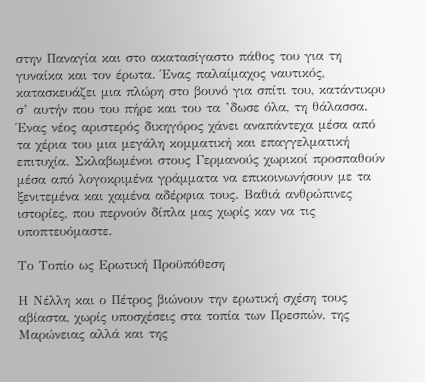στην Παναγία και στο ακατασίγαστο πάθος του για τη γυναίκα και τον έρωτα. Ένας παλαίμαχος ναυτικός, κατασκευάζει μια πλώρη στο βουνό για σπίτι του, κατάντικρυ σ’ αυτήν που του πήρε και του τα ’δωσε όλα, τη θάλασσα. Ένας νέος αριστερός δικηγόρος χάνει αναπάντεχα μέσα από τα χέρια του μια μεγάλη κομματική και επαγγελματική επιτυχία. Σκλαβωμένοι στους Γερμανούς χωρικοί προσπαθούν μέσα από λογοκριμένα γράμματα να επικοινωνήσουν με τα ξενιτεμένα και χαμένα αδέρφια τους. Βαθιά ανθρώπινες ιστορίες, που περνούν δίπλα μας χωρίς καν να τις υποπτευόμαστε.

Το Τοπίο ως Ερωτική Προϋπόθεση

Η Νέλλη και ο Πέτρος βιώνουν την ερωτική σχέση τους αβίαστα, χωρίς υποσχέσεις στα τοπία των Πρεσπών, της Μαρώνειας αλλά και της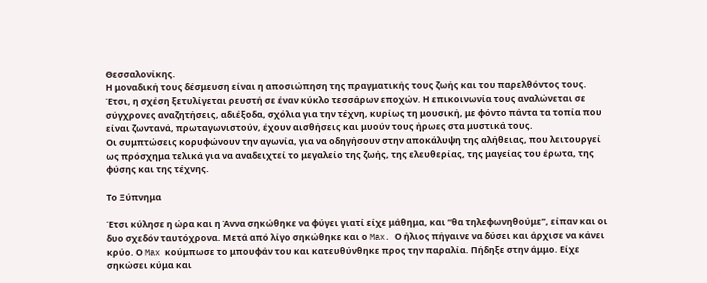Θεσσαλονίκης.
Η μοναδική τους δέσμευση είναι η αποσιώπηση της πραγματικής τους ζωής και του παρελθόντος τους. Έτσι, η σχέση ξετυλίγεται ρευστή σε έναν κύκλο τεσσάρων εποχών. Η επικοινωνία τους αναλώνεται σε σύγχρονες αναζητήσεις, αδιέξοδα, σχόλια για την τέχνη, κυρίως τη μουσική, με φόντο πάντα τα τοπία που είναι ζωντανά, πρωταγωνιστούν, έχουν αισθήσεις και μυούν τους ήρωες στα μυστικά τους.
Οι συμπτώσεις κορυφώνουν την αγωνία, για να οδηγήσουν στην αποκάλυψη της αλήθειας, που λειτουργεί ως πρόσχημα τελικά για να αναδειχτεί το μεγαλείο της ζωής, της ελευθερίας, της μαγείας του έρωτα, της φύσης και της τέχνης.

Το Ξύπνημα

Έτσι κύλησε η ώρα και η Άννα σηκώθηκε να φύγει γιατί είχε μάθημα, και “θα τηλεφωνηθούμε”, είπαν και οι δυο σχεδόν ταυτόχρονα. Μετά από λίγο σηκώθηκε και ο Max. Ο ήλιος πήγαινε να δύσει και άρχισε να κάνει κρύο. Ο Max κούμπωσε το μπουφάν του και κατευθύνθηκε προς την παραλία. Πήδηξε στην άμμο. Είχε σηκώσει κύμα και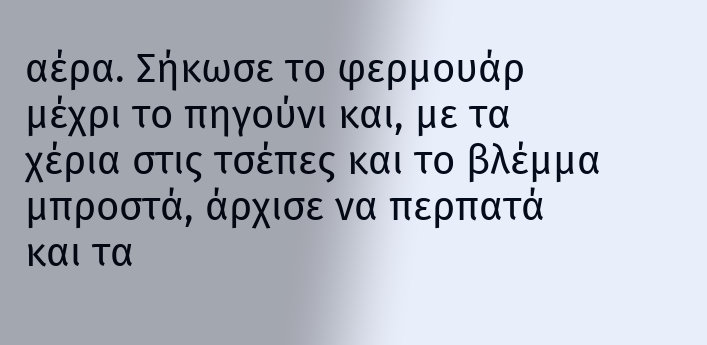αέρα. Σήκωσε το φερμουάρ μέχρι το πηγούνι και, με τα χέρια στις τσέπες και το βλέμμα μπροστά, άρχισε να περπατά και τα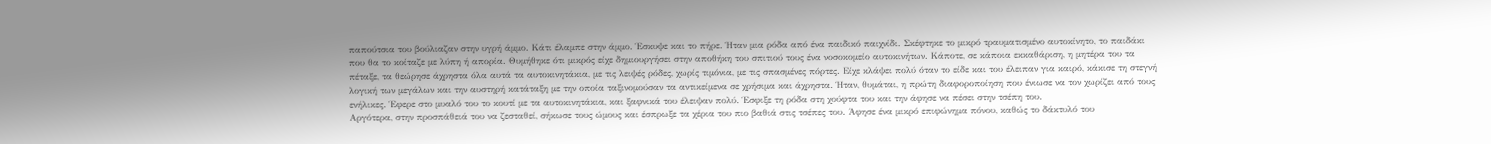παπούτσια του βούλιαζαν στην υγρή άμμο. Κάτι έλαμπε στην άμμο. Έσκυψε και το πήρε. Ήταν μια ρόδα από ένα παιδικό παιχνίδι. Σκέφτηκε το μικρό τραυματισμένο αυτοκίνητο, το παιδάκι που θα το κοίταζε με λύπη ή απορία. Θυμήθηκε ότι μικρός είχε δημιουργήσει στην αποθήκη του σπιτιού τους ένα νοσοκομείο αυτοκινήτων. Κάποτε, σε κάποια εκκαθάριση, η μητέρα του τα πέταξε, τα θεώρησε άχρηστα όλα αυτά τα αυτοκινητάκια, με τις λειψές ρόδες, χωρίς τιμόνια, με τις σπασμένες πόρτες. Είχε κλάψει πολύ όταν το είδε και του έλειπαν για καιρό, κάκισε τη στεγνή λογική των μεγάλων και την αυστηρή κατάταξη με την οποία ταξινομούσαν τα αντικείμενα σε χρήσιμα και άχρηστα. Ήταν, θυμάται, η πρώτη διαφοροποίηση που ένιωσε να τον χωρίζει από τους ενήλικες. Έφερε στο μυαλό του το κουτί με τα αυτοκινητάκια, και ξαφνικά του έλειψαν πολύ. Έσφιξε τη ρόδα στη χούφτα του και την άφησε να πέσει στην τσέπη του.
Αργότερα, στην προσπάθειά του να ζεσταθεί, σήκωσε τους ώμους και έσπρωξε τα χέρια του πιο βαθιά στις τσέπες του. Άφησε ένα μικρό επιφώνημα πόνου, καθώς το δάκτυλό του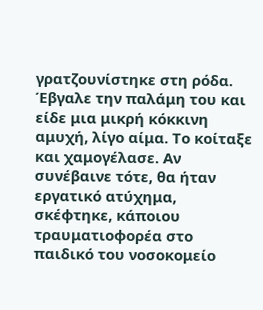γρατζουνίστηκε στη ρόδα. Έβγαλε την παλάμη του και είδε μια μικρή κόκκινη αμυχή, λίγο αίμα. Το κοίταξε και χαμογέλασε. Αν συνέβαινε τότε, θα ήταν εργατικό ατύχημα, σκέφτηκε, κάποιου τραυματιοφορέα στο παιδικό του νοσοκομείο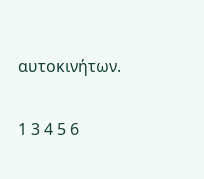αυτοκινήτων.

1 3 4 5 6